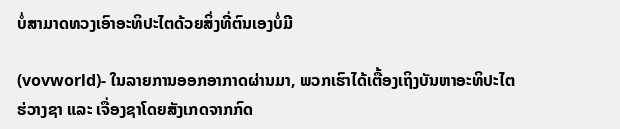ບໍ່ສາມາດທວງເອົາອະທິປະໄຕດ້ວຍສິ່ງທີ່ຕົນເອງບໍ່ມີ

(vovworld)- ໃນລາຍການອອກອາກາດຜ່ານມາ, ພວກເຮົາໄດ້ເຕື້ອງເຖິງບັນຫາອະທິປະໄຕ ຮ່ວາງຊາ ແລະ ເຈື່ອງຊາໂດຍສັງເກດຈາກກົດ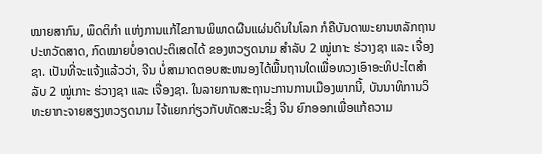ໝາຍສາກົນ, ພຶດຕິກຳ ແຫ່ງການແກ້ໄຂການພິພາດຜືນແຜ່ນດິນໃນໂລກ ກໍຄືບັນດາພະຍານຫລັກຖານປະຫວັດສາດ, ກົດໝາຍບໍ່ອາດປະຕິເສດໄດ້ ຂອງຫວຽດນາມ ສຳລັບ 2 ໝູ່ເກາະ ຮ່ວາງຊາ ແລະ ເຈື່ອງຊາ. ເປັນທີ່ຈະແຈ້ງແລ້ວວ່າ, ຈີນ ບໍ່ສາມາດຕອບສະຫນອງໄດ້ພື້ນຖານໃດເພື່ອທວງເອົາອະທິປະໄຕສຳລັບ 2 ໝູ່ເກາະ ຮ່ວາງຊາ ແລະ ເຈື່ອງຊາ. ໃນລາຍການສະຖານະການການເມືອງພາກນີ້, ບັນນາທິການວິທະຍາກະຈາຍສຽງຫວຽດນາມ ໄຈ້ແຍກກ່ຽວກັບທັດສະນະຊື່ງ ຈີນ ຍົກອອກເພື່ອແກ້ຄວາມ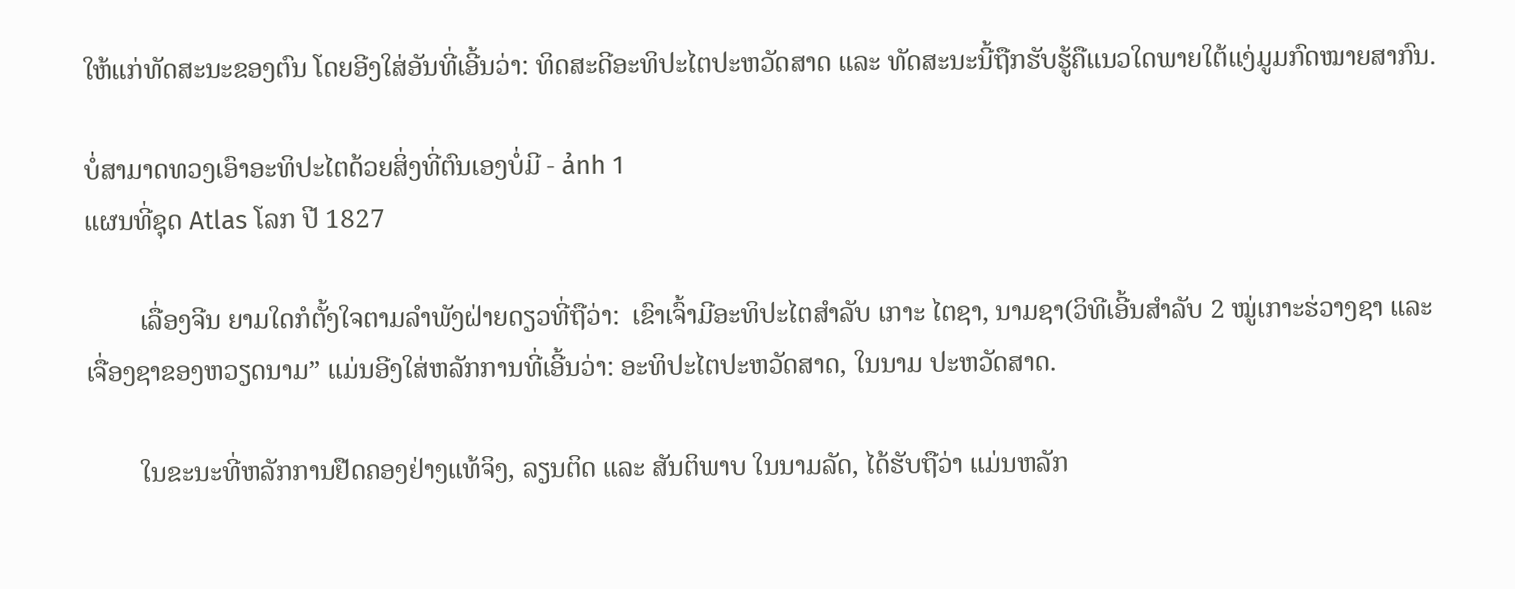ໃຫ້ແກ່ທັດສະນະຂອງຕົນ ໂດຍອີງໃສ່ອັນທີ່ເອີ້ນວ່າ: ທິດສະດີອະທິປະໄຕປະຫວັດສາດ ແລະ ທັດສະນະນີ້ຖືກຮັບຮູ້ຄືແນວໃດພາຍໃຕ້ແງ່ມູມກົດໝາຍສາກົນ.

ບໍ່ສາມາດທວງເອົາອະທິປະໄຕດ້ວຍສິ່ງທີ່ຕົນເອງບໍ່ມີ - ảnh 1
ແຜນທີ່ຊຸດ Atlas ໂລກ ປີ 1827

        ເລື່ອງຈີນ ຍາມໃດກໍຕັ້ງໃຈຕາມລຳພັງຝ່າຍດຽວທີ່ຖືວ່າ:  ເຂົາເຈົ້າມີອະທິປະໄຕສຳລັບ ເກາະ ໄຕຊາ, ນາມຊາ(ວິທີເອີ້ນສຳລັບ 2 ໝູ່ເກາະຮ່ວາງຊາ ແລະ ເຈື່ອງຊາຂອງຫວຽດນາມ” ແມ່ນອີງໃສ່ຫລັກການທີ່ເອີ້ນວ່າ: ອະທິປະໄຕປະຫວັດສາດ, ໃນນາມ ປະຫວັດສາດ.

        ໃນຂະນະທີ່ຫລັກການຢືດຄອງຢ່າງແທ້ຈິງ, ລຽນຕິດ ແລະ ສັນຕິພາບ ໃນນາມລັດ, ໄດ້ຮັບຖືວ່າ ແມ່ນຫລັກ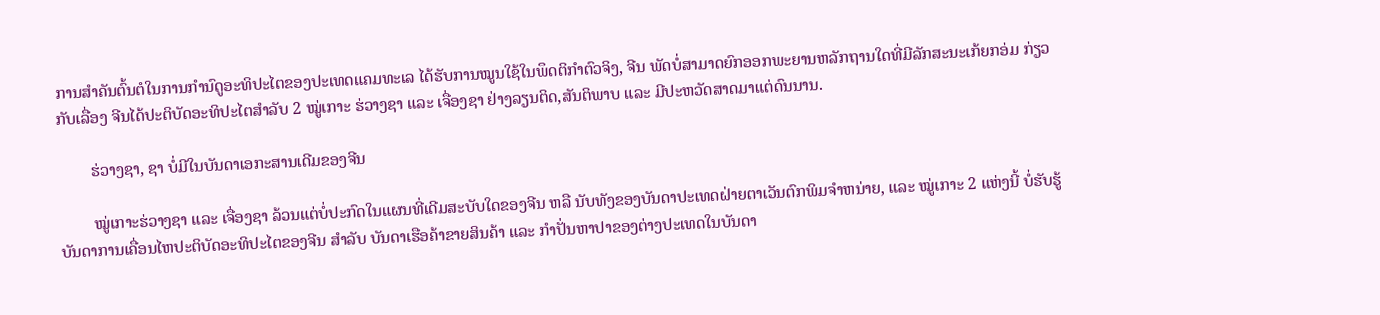ການສຳຄັນຕົ້ນຕໍໃນການກຳນົດູອະທິປະໄຕຂອງປະເທດແຄມທະເລ ໄດ້ຮັບການໝູນໃຊ້ໃນພຶດຕິກຳຕົວຈິງ, ຈີນ ພັດບໍ່ສາມາດຍົກອອກພະຍານຫລັກຖານໃດທີ່ມີລັກສະນະເກ້ຍກອ່ມ ກ່ຽວກັບເລື່ອງ ຈີນໄດ້ປະຕິບັດອະທິປະໄຕສຳລັບ 2 ໝູ່ເກາະ ຮ່ວາງຊາ ແລະ ເຈື່ອງຊາ ຢ່າງລຽນຕິດ,ສັນຕິພາບ ແລະ ມີປະຫວັດສາດມາແຕ່ດົນນານ.

        ຮ່ວາງຊາ, ຊາ ບໍ່ມີໃນບັນດາເອກະສານເດີມຂອງຈີນ

        ໝູ່ເກາະຮ່ວາງຊາ ແລະ ເຈື່ອງຊາ ລ້ວນແຕ່ບໍ່ປະກົດໃນແຜນທີ່ເດີມສະບັບໃດຂອງຈີນ ຫລື ນັບທັງຂອງບັນດາປະເທດຝ່າຍຕາເວັນຕົກພິມຈຳຫນ່າຍ, ແລະ ໝູ່ເກາະ 2 ແຫ່ງນີ້ ບໍ່ຮັບຮູ້ບັນດາການເຄື່ອນໄຫປະຕິບັດອະທິປະໄຕຂອງຈີນ ສຳລັບ ບັນດາເຮືອຄ້າຂາຍສິນຄ້າ ແລະ ກຳປັ່ນຫາປາຂອງຕ່າງປະເທດໃນບັນດາ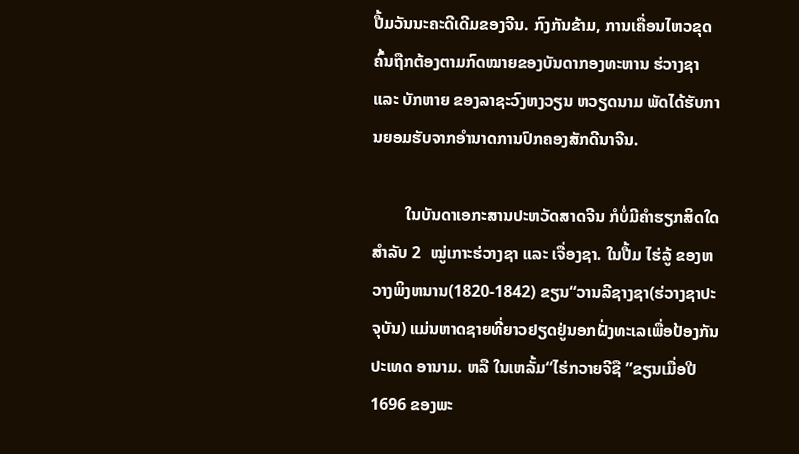ປື້ມວັນນະຄະດີເດີມຂອງຈີນ. ກົງກັນຂ້າມ, ການເຄື່ອນໄຫວຂຸດຄົ້ນຖືກຕ້ອງຕາມກົດໝາຍຂອງບັນດາກອງທະຫານ ຮ່ວາງຊາ ແລະ ບັກຫາຍ ຂອງລາຊະວົງຫງວຽນ ຫວຽດນາມ ພັດໄດ້ຮັບການຍອມຮັບຈາກອຳນາດການປົກຄອງສັກດີນາຈີນ.

        ໃນບັນດາເອກະສານປະຫວັດສາດຈີນ ກໍບໍ່ມີຄຳຮຽກສິດໃດສຳລັບ 2  ໝູ່ເກາະຮ່ວາງຊາ ແລະ ເຈື່ອງຊາ. ໃນປື້ມ ໄຮ່ລູ້ ຂອງຫວາງພິງຫນານ(1820-1842) ຂຽນ“ວານລີຊາງຊາ(ຮ່ວາງຊາປະຈຸບັນ) ແມ່ນຫາດຊາຍທີ່ຍາວຢຽດຢູ່ນອກຝັ່ງທະເລເພື່ອປ້ອງກັນປະເທດ ອານາມ. ຫລື ໃນເຫລັ້ມ“ໄຮ່ກວາຍຈີຊື ”ຂຽນເມື່ອປີ 1696 ຂອງພະ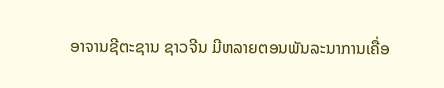ອາຈານຊີຕະຊານ ຊາວຈີນ ມີຫລາຍຕອນພັນລະນາການເຄື່ອ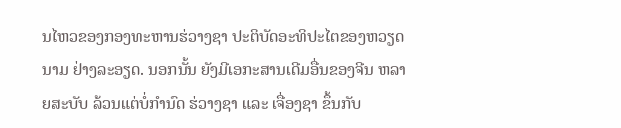ນໄຫວຂອງກອງທະຫານຮ່ວາງຊາ ປະຕິບັດອະທິປະໄຕຂອງຫວຽດນາມ ຢ່າງລະອຽດ. ນອກນັ້ນ ຍັງມີເອກະສານເດີມອື່ນຂອງຈີນ ຫລາຍສະບັບ ລ້ວນແຕ່ບໍ່ກຳນົດ ຮ່ວາງຊາ ແລະ ເຈື່ອງຊາ ຂຶ້ນກັບ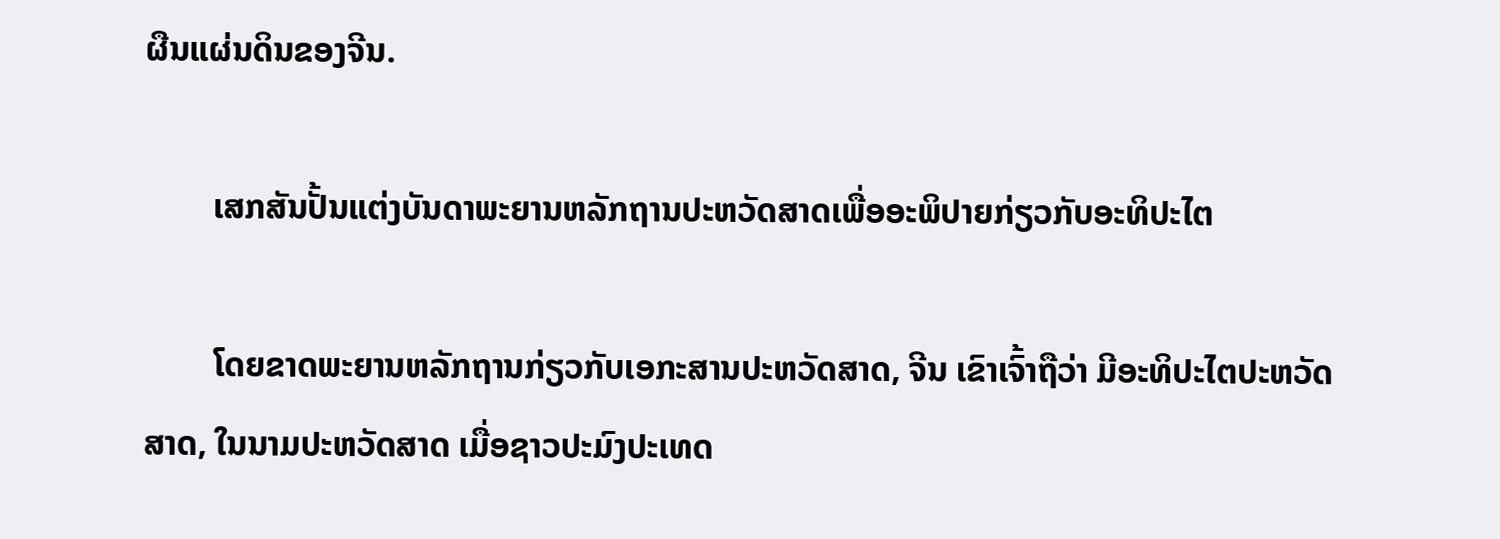ຜືນແຜ່ນດິນຂອງຈີນ.

        ເສກສັນປັ້ນແຕ່ງບັນດາພະຍານຫລັກຖານປະຫວັດສາດເພື່ອອະພິປາຍກ່ຽວກັບອະທິປະໄຕ

        ໂດຍຂາດພະຍານຫລັກຖານກ່ຽວກັບເອກະສານປະຫວັດສາດ, ຈີນ ເຂົາເຈົ້າຖືວ່າ ມີອະທິປະໄຕປະຫວັດສາດ, ໃນນາມປະຫວັດສາດ ເມື່ອຊາວປະມົງປະເທດ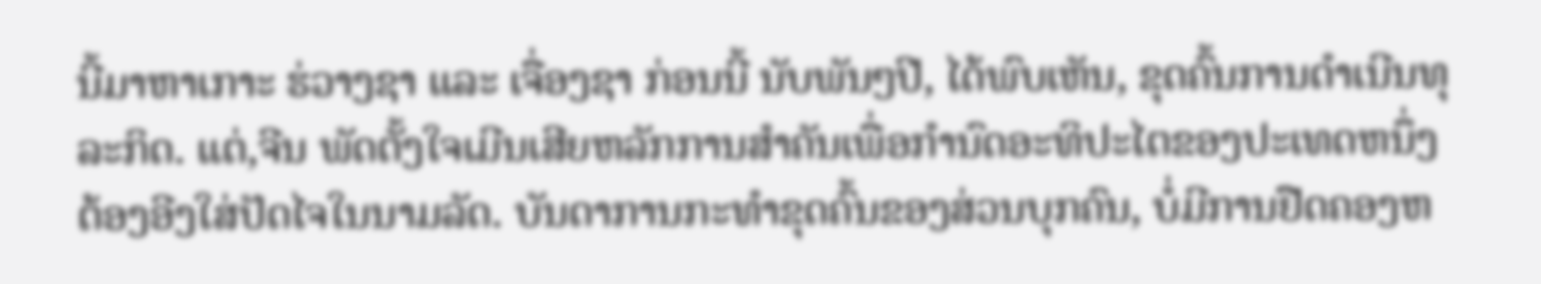ນີ້ມາຫາເກາະ ຮ່ວາງຊາ ແລະ ເຈື່ອງຊາ ກ່ອນນີ້ ນັບພັນໆປີ, ໄດ້ພົບເຫັນ, ຂຸດຄົ້ນການດຳເນີນທຸລະກິດ. ແຕ່,ຈີນ ພັດຕັ້ງໃຈເມີນເສີຍຫລັກການສຳຄັນເພື່ອກຳນົດອະທິປະໄຕຂອງປະເທດຫນຶ່ງ ຕ້ອງອີງໃສ່ປັດໄຈໃນນາມລັດ. ບັນດາການກະທຳຂຸດຄົ້ນຂອງສ່ວນບຸກຄົນ, ບໍ່ມີການຢືດຄອງຫ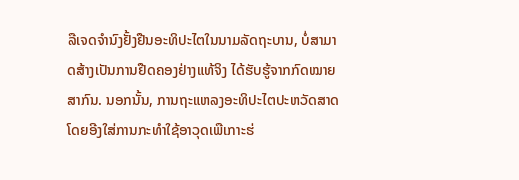ລືເຈດຈຳນົງຢັ້ງຢືນອະທິປະໄຕໃນນາມລັດຖະບານ, ບໍ່ສາມາດສ້າງເປັນການຢືດຄອງຢ່າງແທ້ຈິງ ໄດ້ຮັບຮູ້ຈາກກົດໝາຍສາກົນ. ນອກນັ້ນ, ການຖະແຫລງອະທິປະໄຕປະຫວັດສາດໂດຍອີງໃສ່ການກະທຳໃຊ້ອາວຸດເພືເກາະຮ່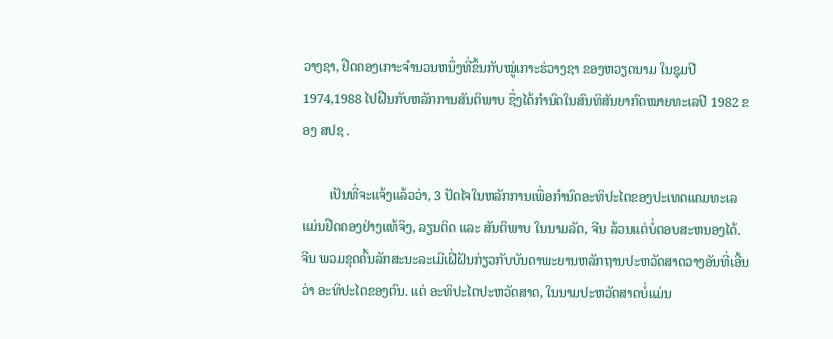ວາງຊາ, ຢືດຄອງເກາະຈຳນວນຫນຶ່ງທີ່ຂຶ້ນກັບໝູ່ເກາະຮ່ວາງຊາ ຂອງຫວຽດນາມ ໃນຊຸມປີ 1974,1988 ໄປຝືນກັບຫລັກການສັນຕິພາບ ຊື່ງໄດ້ກຳນົດໃນສົນທິສັນຍາກົດໝາຍທະເລປີ 1982 ຂອງ ສປຊ .

        ເປັນທີ່ຈະແຈ້ງແລ້ວວ່າ, 3 ປັດໄຈໃນຫລັກການເພື່ອກຳນົດອະທິປະໄຕຂອງປະເທດແຄມທະເລແມ່ນຢືດຄອງຢ່າງແທ້ຈິງ, ລຽນຕິດ ແລະ ສັນຕິພາບ ໃນນາມລັດ, ຈີນ ລ້ວນແຕ່ບໍ່ຕອບສະຫນອງໄດ້. ຈີນ ພວມຂຸດຄົ້ນລັກສະນະລະເມີເຝີ່ຝັນກ່ຽວກັບບັນດາພະຍານຫລັກຖານປະຫວັດສາດວາງອັນທີ່ເອີ້ນວ່າ ອະທິປະໄຕຂອງຕົນ. ແຕ່ ອະທິປະໄຕປະຫວັດສາດ, ໃນນາມປະຫວັດສາດບໍ່ແມ່ນ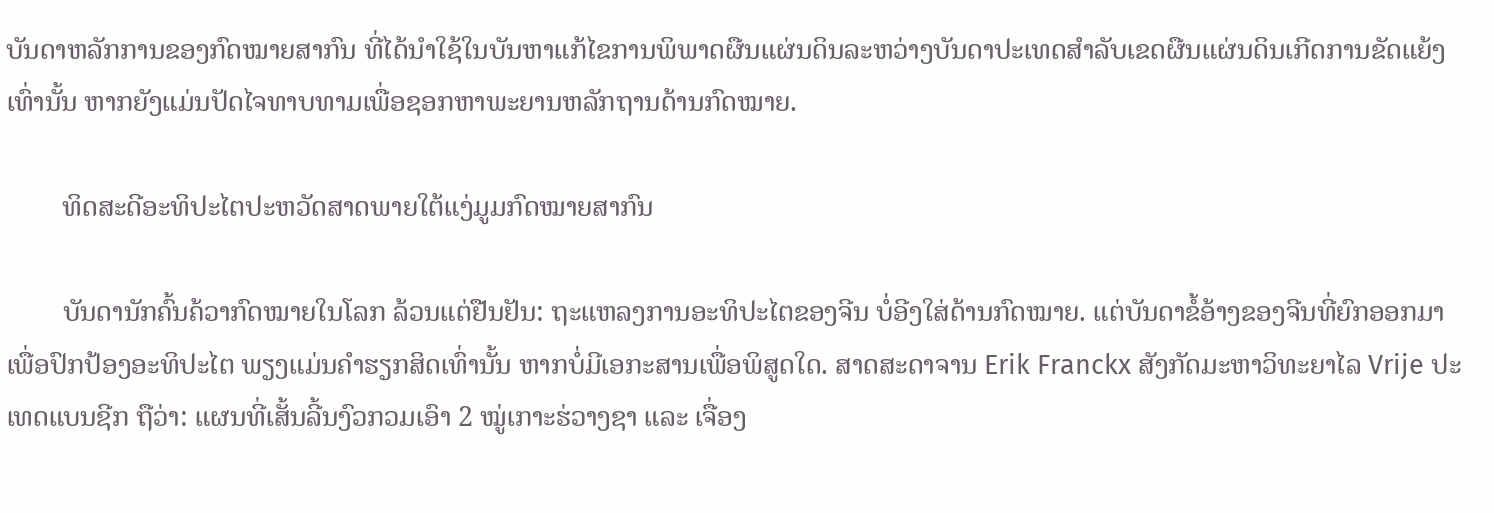ບັນດາຫລັກການຂອງກົດໝາຍສາກົນ ທີ່ໄດ້ນຳໃຊ້ໃນບັນຫາແກ້ໄຂການພິພາດຜືນແຜ່ນດິນລະຫວ່າງບັນດາປະເທດສຳລັບເຂດຜືນແຜ່ນດິນເກີດການຂັດແຍ້ງເທົ່ານັ້ນ ຫາກຍັງແມ່ນປັດໄຈທາບທາມເພື່ອຊອກຫາພະຍານຫລັກຖານດ້ານກົດໝາຍ.

        ທິດສະດີອະທິປະໄຕປະຫວັດສາດພາຍໃຕ້ແງ່ມູມກົດໝາຍສາກົນ

        ບັນດານັກຄົ້ນຄ້ວາກົດໝາຍໃນໂລກ ລ້ວນແຕ່ຢືນຢັນ: ຖະແຫລງການອະທິປະໄຕຂອງຈີນ ບໍ່ອີງໃສ່ດ້ານກົດໝາຍ. ແຕ່ບັນດາຂໍ້ອ້າງຂອງຈີນທີ່ຍົກອອກມາເພື່ອປົກປ້ອງອະທິປະໄຕ ພຽງແມ່ນຄຳຮຽກສິດເທົ່ານັ້ນ ຫາກບໍ່ມີເອກະສານເພື່ອພິສູດໃດ. ສາດສະດາຈານ Erik Franckx ສັງກັດມະຫາວິທະຍາໄລ Vrije ປະເທດແບນຊີກ ຖືວ່າ: ແຜນທີ່ເສັ້ນລີ້ນງົວກວມເອົາ 2 ໝູ່ເກາະຮ່ວາງຊາ ແລະ ເຈື່ອງ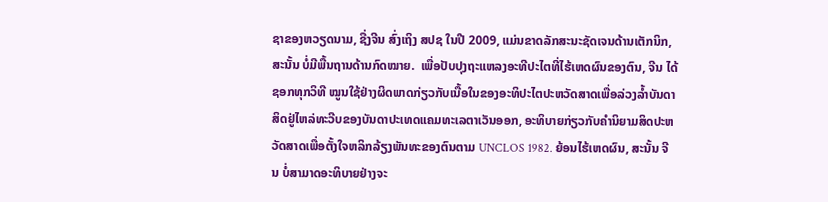ຊາຂອງຫວຽດນາມ, ຊື່ງຈີນ ສົ່ງເຖິງ ສປຊ ໃນປີ 2009, ແມ່ນຂາດລັກສະນະຊັດເຈນດ້ານເຕັກນິກ, ສະນັ້ນ ບໍ່ມີພື້ນຖານດ້ານກົດໝາຍ.  ເພື່ອປັບປຸງຖະແຫລງອະທີປະໄຕທີ່ໄຮ້ເຫດຜົນຂອງຕົນ, ຈີນ ໄດ້ຊອກທຸກວິທີ ໝູນໃຊ້ຢ່າງຜິດພາດກ່ຽວກັບເນື້ອໃນຂອງອະທິປະໄຕປະຫວັດສາດເພື່ອລ່ວງລ້ຳບັນດາສິດຢູ່ໄຫລ່ທະວີບຂອງບັນດາປະເທດແຄມທະເລຕາເວັນອອກ, ອະທິບາຍກ່ຽວກັບຄຳນິຍາມສິດປະຫວັດສາດເພື່ອຕັ້ງໃຈຫລິກລ້ຽງພັນທະຂອງຕົນຕາມ UNCLOS 1982. ຍ້ອນໄຮ້ເຫດຜົນ, ສະນັ້ນ ຈີນ ບໍ່ສາມາດອະທິບາຍຢ່າງຈະ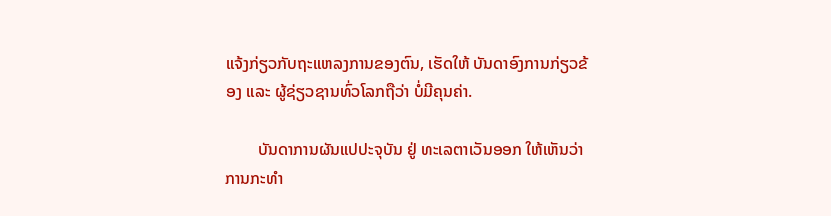ແຈ້ງກ່ຽວກັບຖະແຫລງການຂອງຕົນ, ເຮັດໃຫ້ ບັນດາອົງການກ່ຽວຂ້ອງ ແລະ ຜູ້ຊ່ຽວຊານທົ່ວໂລກຖືວ່າ ບໍ່ມີຄຸນຄ່າ.

        ບັນດາການຜັນແປປະຈຸບັນ ຢູ່ ທະເລຕາເວັນອອກ ໃຫ້ເຫັນວ່າ ການກະທຳ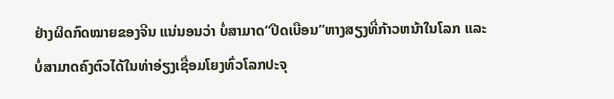ຢ່າງຜິດກົດໝາຍຂອງຈີນ ແນ່ນອນວ່າ ບໍ່ສາມາດ“ປີດເບືອນ”ຫາງສຽງທີ່ກ້າວຫນ້າໃນໂລກ ແລະ ບໍ່ສາມາດຄົງຕົວໄດ້ໃນທ່າອ່ຽງເຊື່ອມໂຍງທົ່ວໂລກປະຈຸ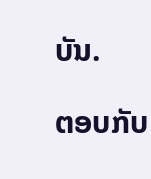ບັນ.

ຕອບກັບ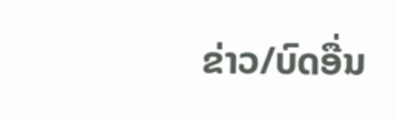ຂ່າວ/ບົດອື່ນ